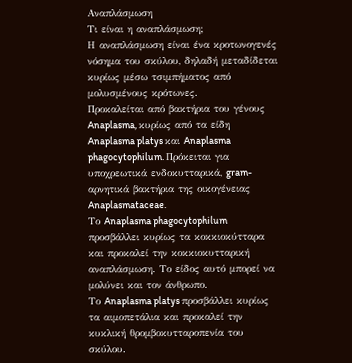Αναπλάσμωση
Τι είναι η αναπλάσμωση;
Η αναπλάσμωση είναι ένα κροτωνογενές νόσημα του σκύλου, δηλαδή μεταδίδεται κυρίως μέσω τσιμπήματος από μολυσμένους κρότωνες.
Προκαλείται από βακτήρια του γένους Anaplasma, κυρίως από τα είδη Anaplasma platys και Anaplasma phagocytophilum. Πρόκειται για υποχρεωτικά ενδοκυτταρικά, gram-αρνητικά βακτήρια της οικογένειας Anaplasmataceae.
Το Anaplasma phagocytophilum προσβάλλει κυρίως τα κοκκιοκύτταρα και προκαλεί την κοκκιοκυτταρική αναπλάσμωση. Το είδος αυτό μπορεί να μολύνει και τον άνθρωπο.
Το Anaplasma platys προσβάλλει κυρίως τα αιμοπετάλια και προκαλεί την κυκλική θρομβοκυτταροπενία του σκύλου.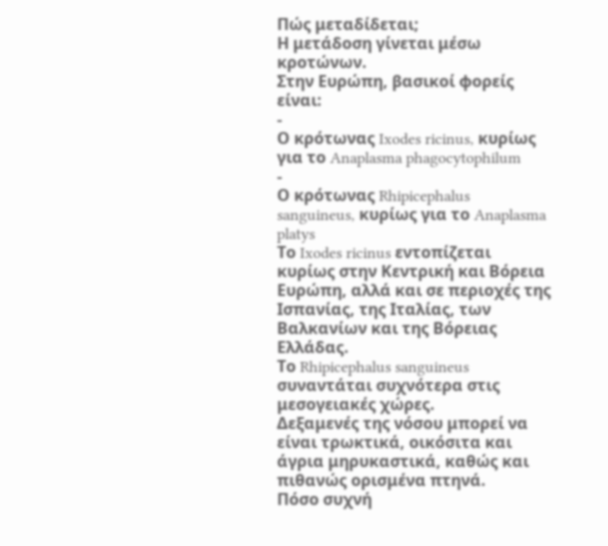Πώς μεταδίδεται;
Η μετάδοση γίνεται μέσω κροτώνων.
Στην Ευρώπη, βασικοί φορείς είναι:
-
Ο κρότωνας Ixodes ricinus, κυρίως για το Anaplasma phagocytophilum
-
Ο κρότωνας Rhipicephalus sanguineus, κυρίως για το Anaplasma platys
Το Ixodes ricinus εντοπίζεται κυρίως στην Κεντρική και Βόρεια Ευρώπη, αλλά και σε περιοχές της Ισπανίας, της Ιταλίας, των Βαλκανίων και της Βόρειας Ελλάδας.
Το Rhipicephalus sanguineus συναντάται συχνότερα στις μεσογειακές χώρες.
Δεξαμενές της νόσου μπορεί να είναι τρωκτικά, οικόσιτα και άγρια μηρυκαστικά, καθώς και πιθανώς ορισμένα πτηνά.
Πόσο συχνή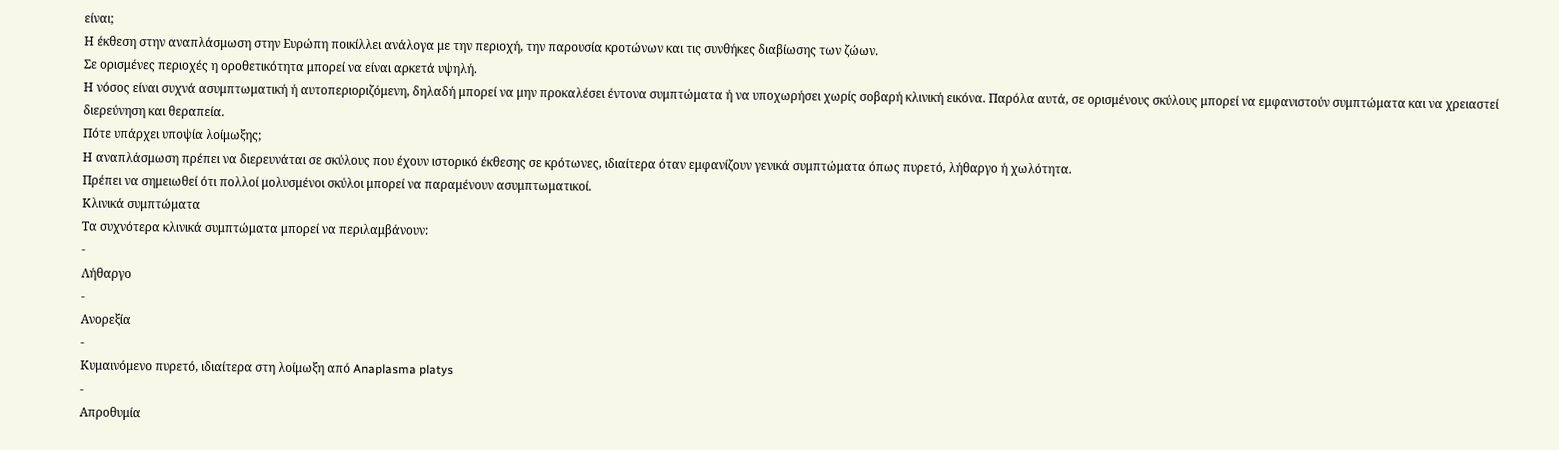είναι;
Η έκθεση στην αναπλάσμωση στην Ευρώπη ποικίλλει ανάλογα με την περιοχή, την παρουσία κροτώνων και τις συνθήκες διαβίωσης των ζώων.
Σε ορισμένες περιοχές η οροθετικότητα μπορεί να είναι αρκετά υψηλή.
Η νόσος είναι συχνά ασυμπτωματική ή αυτοπεριοριζόμενη, δηλαδή μπορεί να μην προκαλέσει έντονα συμπτώματα ή να υποχωρήσει χωρίς σοβαρή κλινική εικόνα. Παρόλα αυτά, σε ορισμένους σκύλους μπορεί να εμφανιστούν συμπτώματα και να χρειαστεί διερεύνηση και θεραπεία.
Πότε υπάρχει υποψία λοίμωξης;
Η αναπλάσμωση πρέπει να διερευνάται σε σκύλους που έχουν ιστορικό έκθεσης σε κρότωνες, ιδιαίτερα όταν εμφανίζουν γενικά συμπτώματα όπως πυρετό, λήθαργο ή χωλότητα.
Πρέπει να σημειωθεί ότι πολλοί μολυσμένοι σκύλοι μπορεί να παραμένουν ασυμπτωματικοί.
Κλινικά συμπτώματα
Τα συχνότερα κλινικά συμπτώματα μπορεί να περιλαμβάνουν:
-
Λήθαργο
-
Ανορεξία
-
Κυμαινόμενο πυρετό, ιδιαίτερα στη λοίμωξη από Anaplasma platys
-
Απροθυμία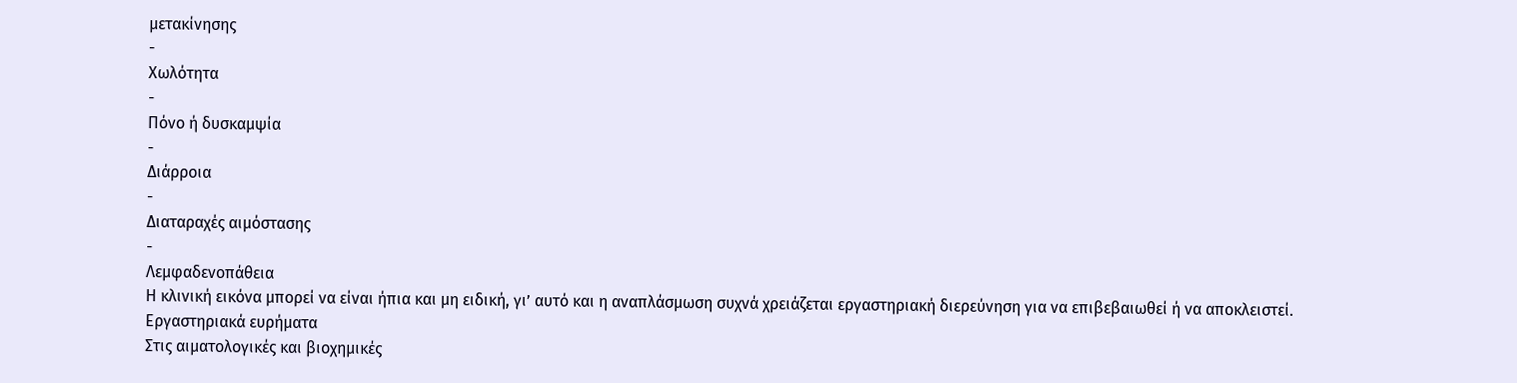μετακίνησης
-
Χωλότητα
-
Πόνο ή δυσκαμψία
-
Διάρροια
-
Διαταραχές αιμόστασης
-
Λεμφαδενοπάθεια
Η κλινική εικόνα μπορεί να είναι ήπια και μη ειδική, γι’ αυτό και η αναπλάσμωση συχνά χρειάζεται εργαστηριακή διερεύνηση για να επιβεβαιωθεί ή να αποκλειστεί.
Εργαστηριακά ευρήματα
Στις αιματολογικές και βιοχημικές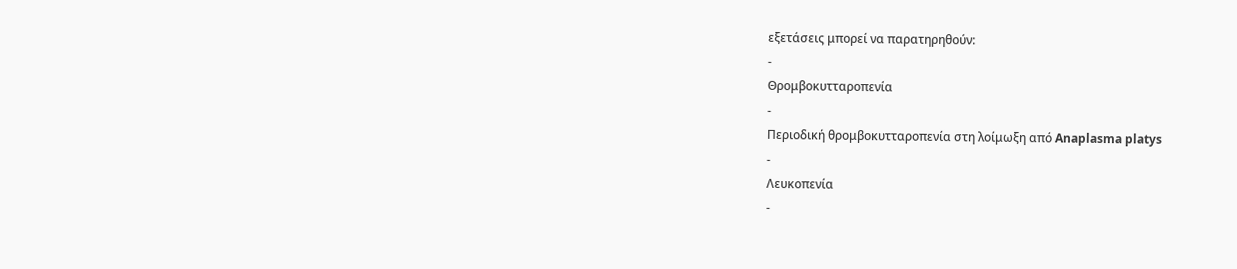εξετάσεις μπορεί να παρατηρηθούν:
-
Θρομβοκυτταροπενία
-
Περιοδική θρομβοκυτταροπενία στη λοίμωξη από Anaplasma platys
-
Λευκοπενία
-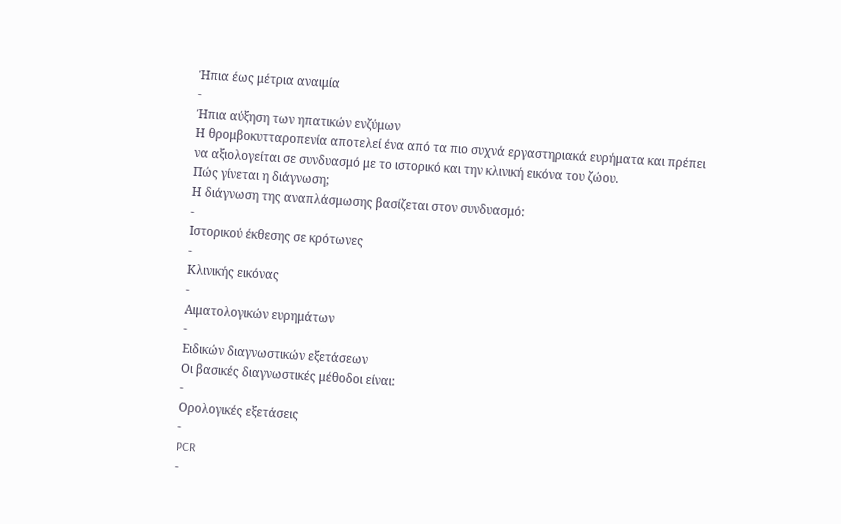Ήπια έως μέτρια αναιμία
-
Ήπια αύξηση των ηπατικών ενζύμων
Η θρομβοκυτταροπενία αποτελεί ένα από τα πιο συχνά εργαστηριακά ευρήματα και πρέπει να αξιολογείται σε συνδυασμό με το ιστορικό και την κλινική εικόνα του ζώου.
Πώς γίνεται η διάγνωση;
Η διάγνωση της αναπλάσμωσης βασίζεται στον συνδυασμό:
-
Ιστορικού έκθεσης σε κρότωνες
-
Κλινικής εικόνας
-
Αιματολογικών ευρημάτων
-
Ειδικών διαγνωστικών εξετάσεων
Οι βασικές διαγνωστικές μέθοδοι είναι:
-
Ορολογικές εξετάσεις
-
PCR
-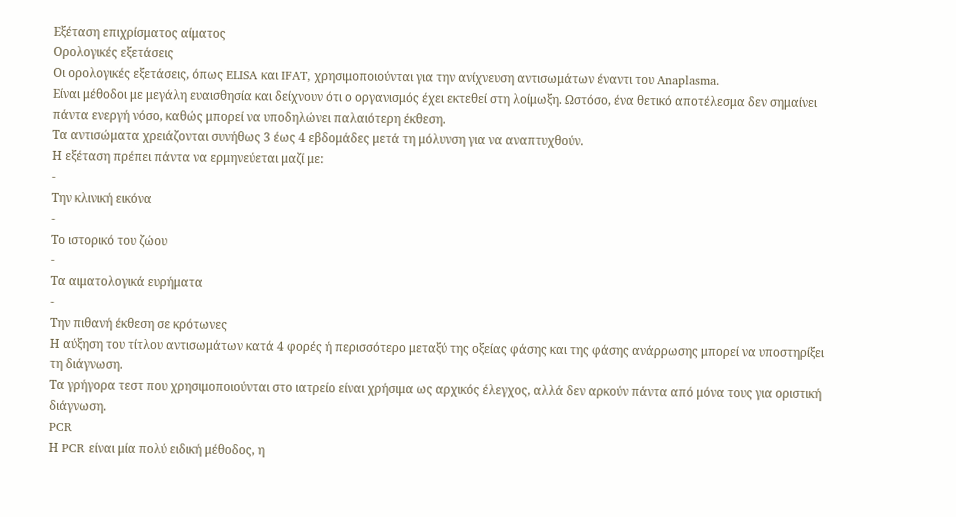Εξέταση επιχρίσματος αίματος
Ορολογικές εξετάσεις
Οι ορολογικές εξετάσεις, όπως ELISA και IFAT, χρησιμοποιούνται για την ανίχνευση αντισωμάτων έναντι του Anaplasma.
Είναι μέθοδοι με μεγάλη ευαισθησία και δείχνουν ότι ο οργανισμός έχει εκτεθεί στη λοίμωξη. Ωστόσο, ένα θετικό αποτέλεσμα δεν σημαίνει πάντα ενεργή νόσο, καθώς μπορεί να υποδηλώνει παλαιότερη έκθεση.
Τα αντισώματα χρειάζονται συνήθως 3 έως 4 εβδομάδες μετά τη μόλυνση για να αναπτυχθούν.
Η εξέταση πρέπει πάντα να ερμηνεύεται μαζί με:
-
Την κλινική εικόνα
-
Το ιστορικό του ζώου
-
Τα αιματολογικά ευρήματα
-
Την πιθανή έκθεση σε κρότωνες
Η αύξηση του τίτλου αντισωμάτων κατά 4 φορές ή περισσότερο μεταξύ της οξείας φάσης και της φάσης ανάρρωσης μπορεί να υποστηρίξει τη διάγνωση.
Τα γρήγορα τεστ που χρησιμοποιούνται στο ιατρείο είναι χρήσιμα ως αρχικός έλεγχος, αλλά δεν αρκούν πάντα από μόνα τους για οριστική διάγνωση.
PCR
Η PCR είναι μία πολύ ειδική μέθοδος, η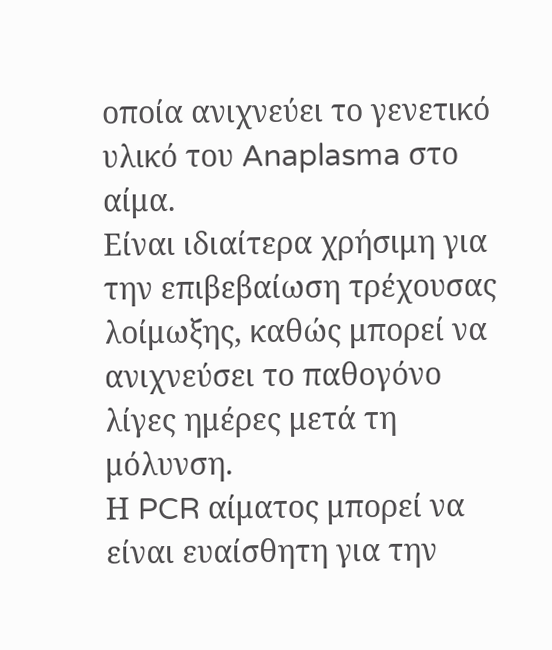οποία ανιχνεύει το γενετικό υλικό του Anaplasma στο αίμα.
Είναι ιδιαίτερα χρήσιμη για την επιβεβαίωση τρέχουσας λοίμωξης, καθώς μπορεί να ανιχνεύσει το παθογόνο λίγες ημέρες μετά τη μόλυνση.
Η PCR αίματος μπορεί να είναι ευαίσθητη για την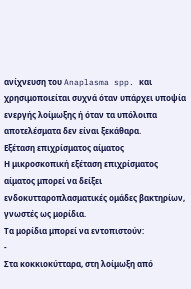ανίχνευση του Anaplasma spp. και χρησιμοποιείται συχνά όταν υπάρχει υποψία ενεργής λοίμωξης ή όταν τα υπόλοιπα αποτελέσματα δεν είναι ξεκάθαρα.
Εξέταση επιχρίσματος αίματος
Η μικροσκοπική εξέταση επιχρίσματος αίματος μπορεί να δείξει ενδοκυτταροπλασματικές ομάδες βακτηρίων, γνωστές ως μορίδια.
Τα μορίδια μπορεί να εντοπιστούν:
-
Στα κοκκιοκύτταρα, στη λοίμωξη από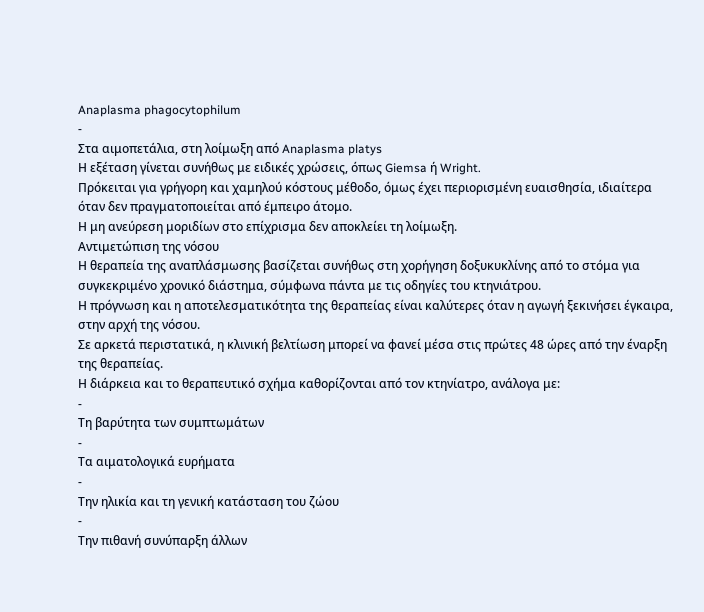Anaplasma phagocytophilum
-
Στα αιμοπετάλια, στη λοίμωξη από Anaplasma platys
Η εξέταση γίνεται συνήθως με ειδικές χρώσεις, όπως Giemsa ή Wright.
Πρόκειται για γρήγορη και χαμηλού κόστους μέθοδο, όμως έχει περιορισμένη ευαισθησία, ιδιαίτερα όταν δεν πραγματοποιείται από έμπειρο άτομο.
Η μη ανεύρεση μοριδίων στο επίχρισμα δεν αποκλείει τη λοίμωξη.
Αντιμετώπιση της νόσου
Η θεραπεία της αναπλάσμωσης βασίζεται συνήθως στη χορήγηση δοξυκυκλίνης από το στόμα για συγκεκριμένο χρονικό διάστημα, σύμφωνα πάντα με τις οδηγίες του κτηνιάτρου.
Η πρόγνωση και η αποτελεσματικότητα της θεραπείας είναι καλύτερες όταν η αγωγή ξεκινήσει έγκαιρα, στην αρχή της νόσου.
Σε αρκετά περιστατικά, η κλινική βελτίωση μπορεί να φανεί μέσα στις πρώτες 48 ώρες από την έναρξη της θεραπείας.
Η διάρκεια και το θεραπευτικό σχήμα καθορίζονται από τον κτηνίατρο, ανάλογα με:
-
Τη βαρύτητα των συμπτωμάτων
-
Τα αιματολογικά ευρήματα
-
Την ηλικία και τη γενική κατάσταση του ζώου
-
Την πιθανή συνύπαρξη άλλων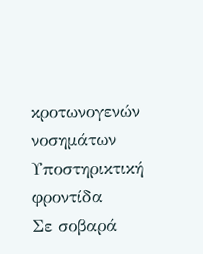κροτωνογενών νοσημάτων
Υποστηρικτική φροντίδα
Σε σοβαρά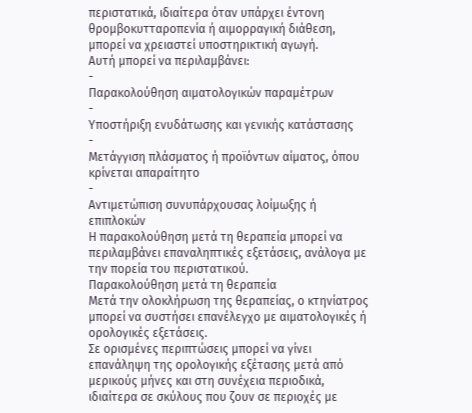περιστατικά, ιδιαίτερα όταν υπάρχει έντονη θρομβοκυτταροπενία ή αιμορραγική διάθεση, μπορεί να χρειαστεί υποστηρικτική αγωγή.
Αυτή μπορεί να περιλαμβάνει:
-
Παρακολούθηση αιματολογικών παραμέτρων
-
Υποστήριξη ενυδάτωσης και γενικής κατάστασης
-
Μετάγγιση πλάσματος ή προϊόντων αίματος, όπου κρίνεται απαραίτητο
-
Αντιμετώπιση συνυπάρχουσας λοίμωξης ή επιπλοκών
Η παρακολούθηση μετά τη θεραπεία μπορεί να περιλαμβάνει επαναληπτικές εξετάσεις, ανάλογα με την πορεία του περιστατικού.
Παρακολούθηση μετά τη θεραπεία
Μετά την ολοκλήρωση της θεραπείας, ο κτηνίατρος μπορεί να συστήσει επανέλεγχο με αιματολογικές ή ορολογικές εξετάσεις.
Σε ορισμένες περιπτώσεις μπορεί να γίνει επανάληψη της ορολογικής εξέτασης μετά από μερικούς μήνες και στη συνέχεια περιοδικά, ιδιαίτερα σε σκύλους που ζουν σε περιοχές με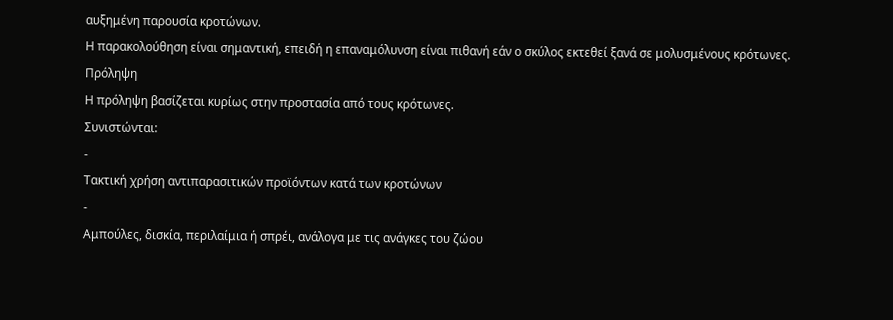αυξημένη παρουσία κροτώνων.
Η παρακολούθηση είναι σημαντική, επειδή η επαναμόλυνση είναι πιθανή εάν ο σκύλος εκτεθεί ξανά σε μολυσμένους κρότωνες.
Πρόληψη
Η πρόληψη βασίζεται κυρίως στην προστασία από τους κρότωνες.
Συνιστώνται:
-
Τακτική χρήση αντιπαρασιτικών προϊόντων κατά των κροτώνων
-
Αμπούλες, δισκία, περιλαίμια ή σπρέι, ανάλογα με τις ανάγκες του ζώου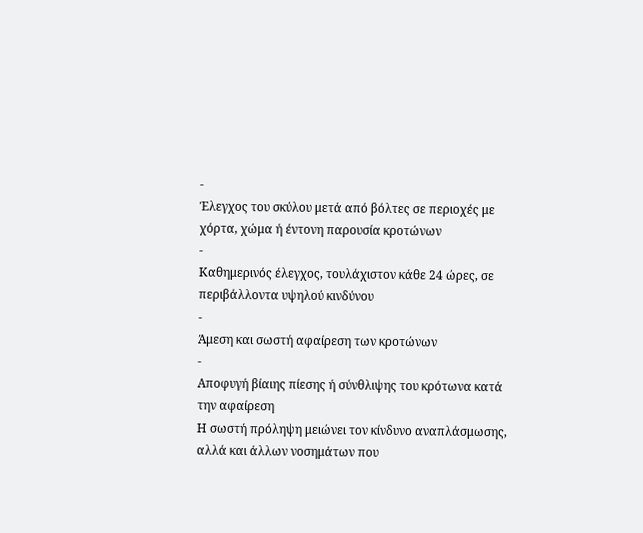-
Έλεγχος του σκύλου μετά από βόλτες σε περιοχές με χόρτα, χώμα ή έντονη παρουσία κροτώνων
-
Καθημερινός έλεγχος, τουλάχιστον κάθε 24 ώρες, σε περιβάλλοντα υψηλού κινδύνου
-
Άμεση και σωστή αφαίρεση των κροτώνων
-
Αποφυγή βίαιης πίεσης ή σύνθλιψης του κρότωνα κατά την αφαίρεση
Η σωστή πρόληψη μειώνει τον κίνδυνο αναπλάσμωσης, αλλά και άλλων νοσημάτων που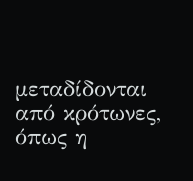μεταδίδονται από κρότωνες, όπως η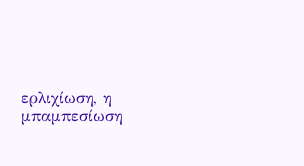ερλιχίωση, η μπαμπεσίωση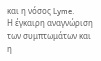και η νόσος Lyme.
Η έγκαιρη αναγνώριση των συμπτωμάτων και η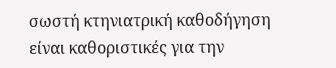σωστή κτηνιατρική καθοδήγηση είναι καθοριστικές για την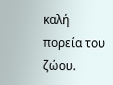καλή πορεία του ζώου.